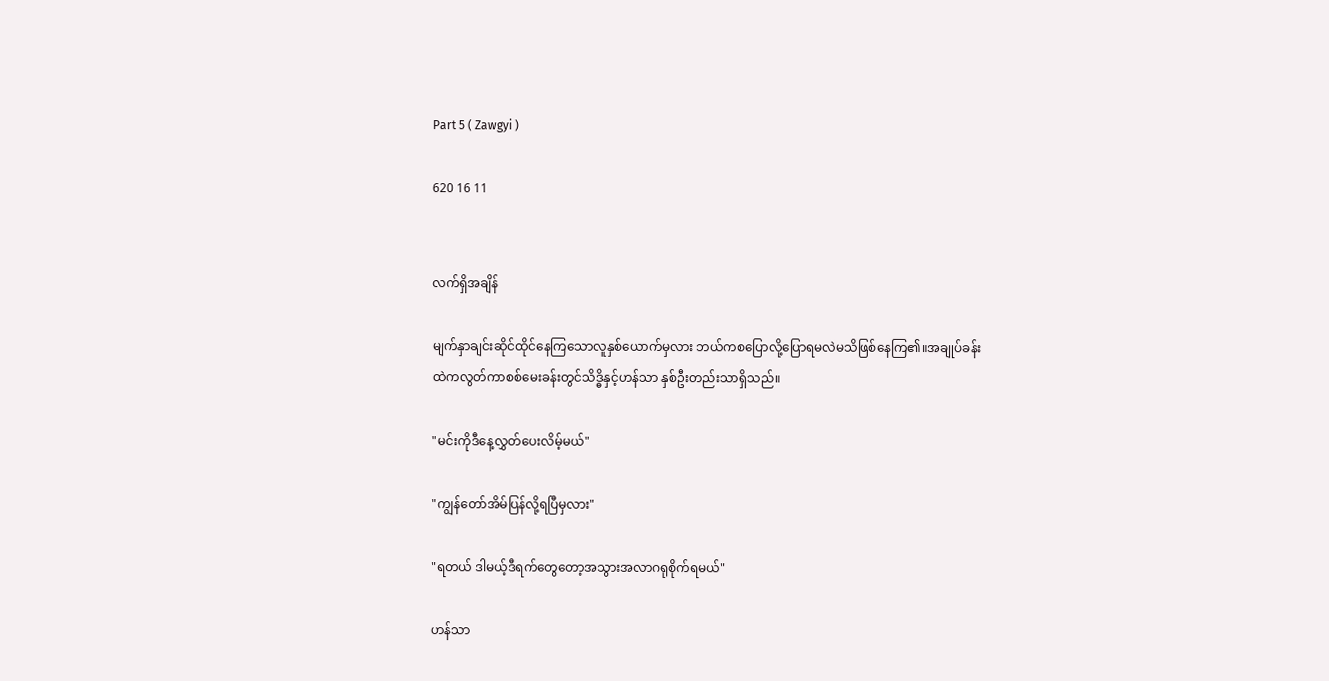Part 5 ( Zawgyi )

620 16 11


လက်ရှိအချိန်

မျက်နှာချင်းဆိုင်ထိုင်နေကြသောလူနှစ်ယောက်မှလား ဘယ်ကစပြောလို့ပြောရမလဲမသိဖြစ်နေကြ၏။အချုပ်ခန်းထဲကလွတ်ကာစစ်မေးခန်းတွင်သိဒ္ဓိနှင့်ဟန်သာ နှစ်ဦးတည်းသာရှိသည်။

"မင်းကိုဒီနေ့လွှတ်ပေးလိမ့်မယ်"

"ကျွန်တော်အိမ်ပြန်လို့ရပြီမှလား"

"ရတယ် ဒါမယ့်ဒီရက်တွေတော့အသွားအလာဂရုစိုက်ရမယ်"

ဟန်သာ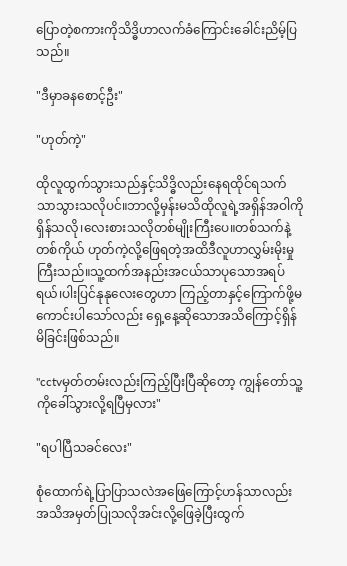ပြောတဲ့စကားကိုသိဒ္ဓိဟာ‌လက်ခံကြောင်းခေါင်းညိမ့်ပြသည်။

"ဒီမှာခနစောင့်ဦး"

"ဟုတ်ကဲ့"

ထိုလူထွက်သွားသည်နှင့်သိဒ္ဓိလည်းနေရထိုင်ရသက်သာသွားသလိုပင်။ဘာလို့မှန်းမသိထိုလူရဲ့အရှိန်အဝါကိုရှိန်သလို၊လေးစားသလိုတစ်မျိုးကြီးပေ။တစ်သက်နဲ့တစ်ကိုယ် ဟုတ်ကဲ့လို့ဖြေရတဲ့အထိဒီလူဟာလွှမ်းမိုးမှုကြီးသည်။သူ့ထက်အနည်းအငယ်သာပုသောအရပ်ရယ်၊ပါးပြင်နုနုလေးတွေဟာ ကြည့်တာနှင့်ကြောက်ဖို့မကောင်းပါသော်လည်း ရှေ့နေ့ဆိုသောအသိကြောင့်ရှိန်မိခြင်းဖြစ်သည်။

"cctvမှတ်တမ်းလည်းကြည့်ပြီးပြီဆိုတော့ ကျွန်တော်သူ့ကိုခေါ်သွားလို့ရပြီမှလား"

"ရပါပြီသခင်လေး"

စုံထောက်ရဲ့ပြာပြာသလဲအဖြေကြောင့်ဟန်သာလည်းအသိအမှတ်ပြုသလိုအင်းလို့ဖြေခဲ့ပြီးထွက်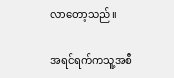လာတော့သည်။

အရင်ရက်ကသူ့အစီ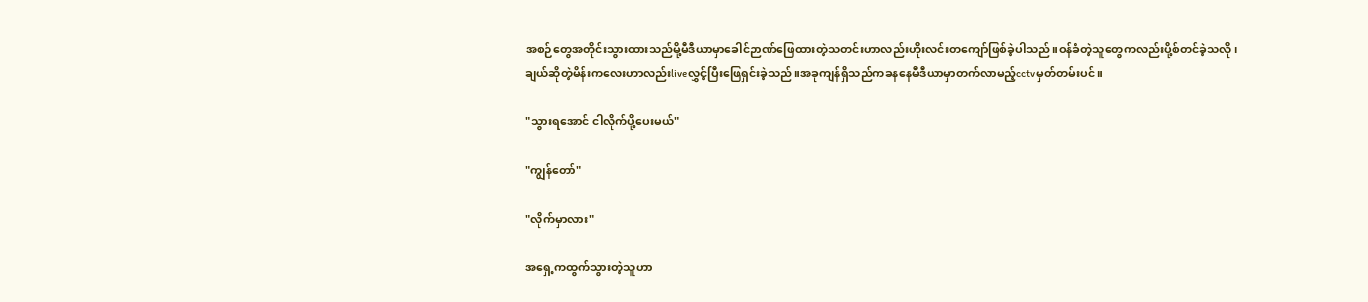အစဉ်တွေအတိုင်းသွားထားသည်မို့မီဒီယာမှာခေါင်ဉာဏ်ဖြေထားတဲ့သတင်းဟာလည်းဟိုးလင်းတကျော်ဖြစ်ခဲ့ပါသည်။ဝန်ခံတဲ့သူတွေကလည်းပို့စ်တင်ခဲ့သလို၊ချယ်ဆိုတဲ့မိန်းကလေးဟာလည်းliveလွှင့်ပြီးဖြေရှင်းခဲ့သည်။အခုကျန်ရှိသည်ကခနနေမီဒီယာမှာတက်လာမည့်cctvမှတ်တမ်းပင်။

"သွားရအောင် ငါလိုက်ပို့ပေးမယ်"

"ကျွန်တော်"

"လိုက်မှာလား"

အရှေ့ကထွက်သွားတဲ့သူဟာ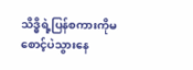သိဒ္ဓိရဲ့ပြန်စကားကိုမစောင့်ပဲသွားနေ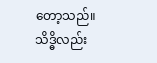တော့သည်။သိဒ္ဓိလည်း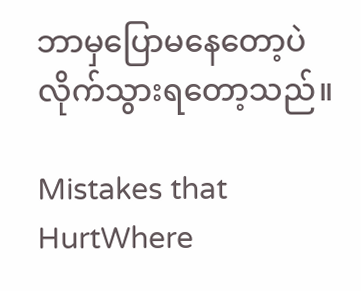ဘာမှပြောမနေတော့ပဲလိုက်သွားရတော့သည်။

Mistakes that HurtWhere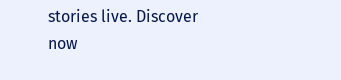stories live. Discover now